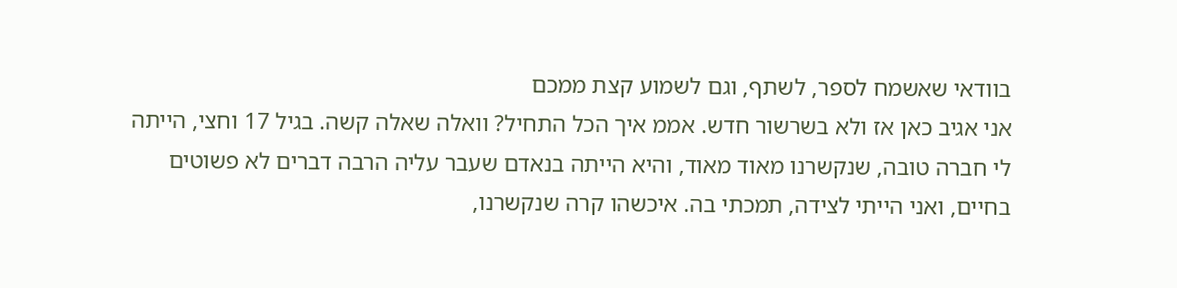בוודאי שאשמח לספר, לשתף, וגם לשמוע קצת ממכם
אני אגיב כאן אז ולא בשרשור חדש. אממ איך הכל התחיל? וואלה שאלה קשה. בגיל 17 וחצי, הייתה לי חברה טובה, שנקשרנו מאוד מאוד, והיא הייתה בנאדם שעבר עליה הרבה דברים לא פשוטים בחיים, ואני הייתי לצידה, תמכתי בה. איכשהו קרה שנקשרנו,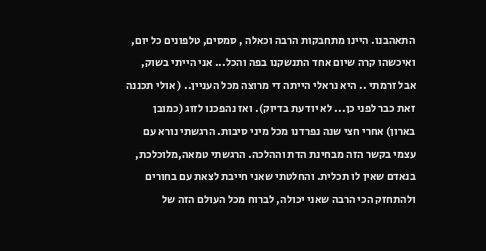התאהבנו. היינו מתחבקות הרבה וכאלה , סמסים, טלפונים כל יום, ואיכשהו קרה שיום אחד התנשקנו בפה והכל... אני הייתי בשוק, אבל זרמתי .. היא נראלי הייתה די מרוצה מכל העניין.. ( אולי תכננה זאת כבר לפני כן... לא יודעת בדיוק). ואז נהפכנו לזוג (כמובן בארון) אחרי חצי שנה נפרדנו מכל מיני סיבות. הרגשתי נורא עם עצמי בקשר הזה מבחינת הדת וההלכה. הרגשתי טמאה,מלוכלכת, בנאדם שאין לו תכלית. והחלטתי שאני חייבת לצאת עם בחורים ולהתחזק הכי הרבה שאני יכולה, לברוח מכל העולם הזה של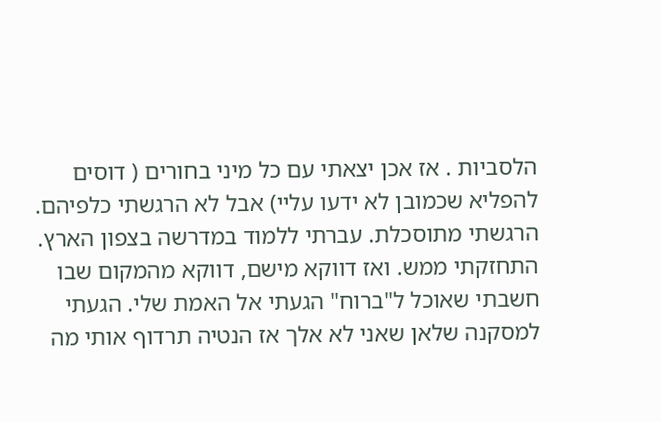הלסביות . אז אכן יצאתי עם כל מיני בחורים ( דוסים להפליא שכמובן לא ידעו עליי) אבל לא הרגשתי כלפיהם. הרגשתי מתוסכלת. עברתי ללמוד במדרשה בצפון הארץ. התחזקתי ממש. ואז דווקא מישם, דווקא מהמקום שבו חשבתי שאוכל ל"ברוח" הגעתי אל האמת שלי. הגעתי למסקנה שלאן שאני לא אלך אז הנטיה תרדוף אותי מה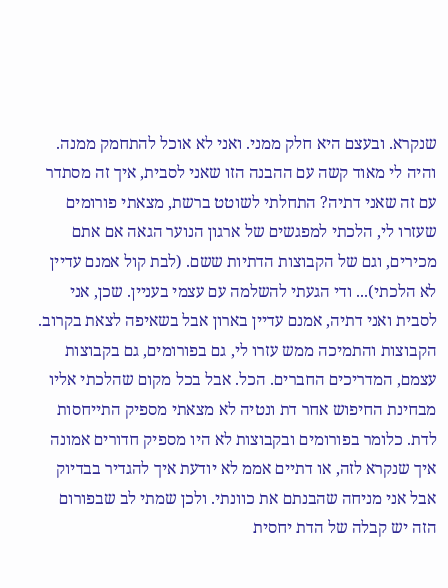שנקרא. ובעצם היא חלק ממני. ואני לא אוכל להתחמק ממנה. והיה לי מאוד קשה עם ההבנה הזו שאני לסבית, איך זה מסתדר עם זה שאני דתיה? התחלתי לשוטט ברשת, מצאתי פורומים שעזרו לי, הלכתי למפגשים של ארגון הנוער הגאה אם אתם מכירים, וגם של הקבוצות הדתיות ששם. (לבת קול אמנם עדיין לא הלכתי)... ודי הגעתי להשלמה עם עצמי בעניין. שכן, אני לסבית ואני דתיה, אמנם עדיין בארון אבל בשאיפה לצאת בקרוב. הקבוצות והתמיכה ממש עזרו לי, גם בפורומים, גם בקבוצות עצמם, המדריכים החברים. הכל. אבל בכל מקום שהלכתי אליו מבחינת החיפוש אחר דת ונטיה לא מצאתי מספיק התייחסות לדת. כלומר בפורומים ובקבוצות לא היו מספיק חדורים אמונה איך שנקרא לזה, או דתיים אממ לא יודעת איך להגדיר בבדיוק אבל אני מניחה שהבנתם את כוונתי. ולכן שמתי לב שבפורום הזה יש קבלה של הדת יחסית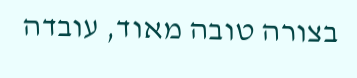בצורה טובה מאוד, עובדה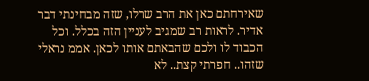שאירחתם כאן את הרב שרלו, שזה מבחינתי דבר אדיר. לראות רב שמגיב לעניין הזה בכלל. וכל הכבוד לו ולכם שהבאתם אותו לכאן. אממ נראלי שזהו.. חפרתי קצת.. לא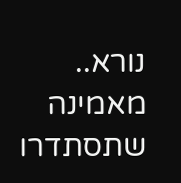נורא.. מאמינה שתסתדרו